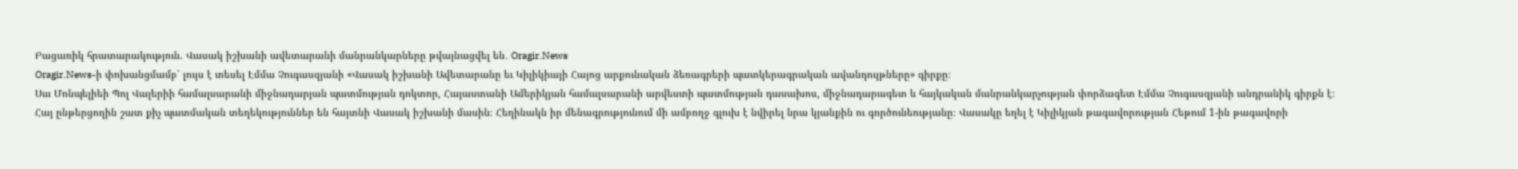Բացառիկ հրատարակություն. Վասակ իշխանի ավետարանի մանրանկարները թվայնացվել են․ Oragir.News
Oragir.News-ի փոխանցմամբ՝ լույս է տեսել Էմմա Չուգասզյանի «Վասակ իշխանի Ավետարանը եւ Կիլիկիայի Հայոց արքունական ձեռագրերի պատկերագրական ավանդույթները» գիրքը։
Սա Մոնպելիեի Պոլ Վալերիի համալսարանի միջնադարյան պատմության դոկտոր, Հայաստանի Ամերիկյան համալսարանի արվեստի պատմության դասախոս, միջնադարագետ և հայկական մանրանկարչության փորձագետ Էմմա Չուգասզյանի անդրանիկ գիրքն է։
Հայ ընթերցողին շատ քիչ պատմական տեղեկություններ են հայտնի Վասակ իշխանի մասին։ Հեղինակն իր մենագրությունում մի ամբողջ գլուխ է նվիրել նրա կյանքին ու գործունեությանը։ Վասակը եղել է Կիլիկյան թագավորության Հեթում 1-ին թագավորի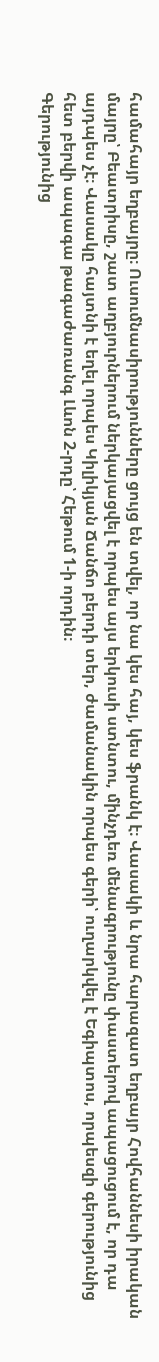համահայր եղբայրը։ Ուսումնասիրությունները ցույց են տվել, որ նա կես հայ, կես ֆրանկ է։ Վասակի և նրա հարազատ եղբայր Հովհաննեսի իրական մայրը՝ Բեատրիսը, շատ աղբյուրներում ներկայացվել է որպես այս երկուսի ստնտու, մինչդեռ մենագրությունը փաստերով ապացուցում է, որ դա այդպես չէ։ Վասակը հայտնի է եղել որպես Կիլիկյան Ճանճո բերդի տեր, ժամանակին որպես գերի՝ ուղարկվել է Եգիպտոս, որպեսզի գերությունից հետ բերվի ապագա թագաժառանգ Լևոն 2-րդը՝ Հեթում 1-ի որդին։
Գերությունից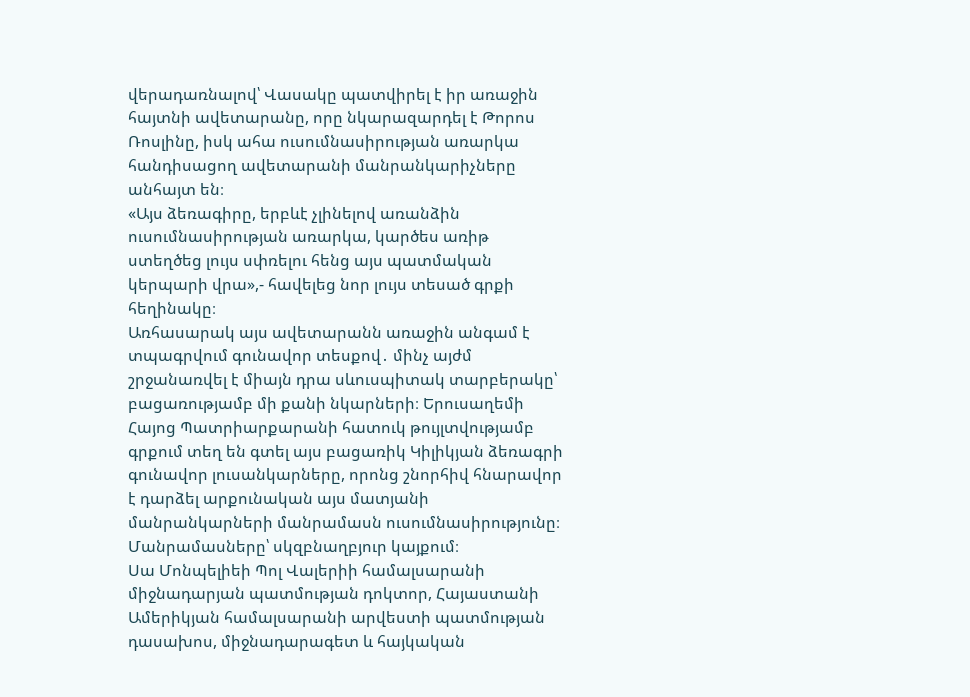վերադառնալով՝ Վասակը պատվիրել է իր առաջին հայտնի ավետարանը, որը նկարազարդել է Թորոս Ռոսլինը, իսկ ահա ուսումնասիրության առարկա հանդիսացող ավետարանի մանրանկարիչները անհայտ են։
«Այս ձեռագիրը, երբևէ չլինելով առանձին ուսումնասիրության առարկա, կարծես առիթ ստեղծեց լույս սփռելու հենց այս պատմական կերպարի վրա»,- հավելեց նոր լույս տեսած գրքի հեղինակը։
Առհասարակ այս ավետարանն առաջին անգամ է տպագրվում գունավոր տեսքով․ մինչ այժմ շրջանառվել է միայն դրա սևուսպիտակ տարբերակը՝ բացառությամբ մի քանի նկարների։ Երուսաղեմի Հայոց Պատրիարքարանի հատուկ թույլտվությամբ գրքում տեղ են գտել այս բացառիկ Կիլիկյան ձեռագրի գունավոր լուսանկարները, որոնց շնորհիվ հնարավոր է դարձել արքունական այս մատյանի մանրանկարների մանրամասն ուսումնասիրությունը։
Մանրամասները՝ սկզբնաղբյուր կայքում։
Սա Մոնպելիեի Պոլ Վալերիի համալսարանի միջնադարյան պատմության դոկտոր, Հայաստանի Ամերիկյան համալսարանի արվեստի պատմության դասախոս, միջնադարագետ և հայկական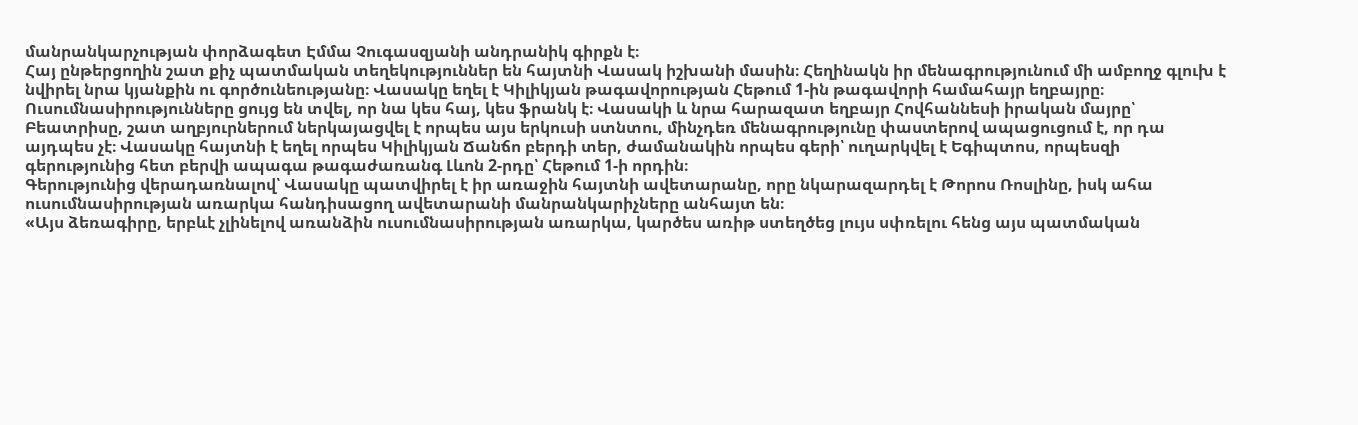մանրանկարչության փորձագետ Էմմա Չուգասզյանի անդրանիկ գիրքն է։
Հայ ընթերցողին շատ քիչ պատմական տեղեկություններ են հայտնի Վասակ իշխանի մասին։ Հեղինակն իր մենագրությունում մի ամբողջ գլուխ է նվիրել նրա կյանքին ու գործունեությանը։ Վասակը եղել է Կիլիկյան թագավորության Հեթում 1-ին թագավորի համահայր եղբայրը։ Ուսումնասիրությունները ցույց են տվել, որ նա կես հայ, կես ֆրանկ է։ Վասակի և նրա հարազատ եղբայր Հովհաննեսի իրական մայրը՝ Բեատրիսը, շատ աղբյուրներում ներկայացվել է որպես այս երկուսի ստնտու, մինչդեռ մենագրությունը փաստերով ապացուցում է, որ դա այդպես չէ։ Վասակը հայտնի է եղել որպես Կիլիկյան Ճանճո բերդի տեր, ժամանակին որպես գերի՝ ուղարկվել է Եգիպտոս, որպեսզի գերությունից հետ բերվի ապագա թագաժառանգ Լևոն 2-րդը՝ Հեթում 1-ի որդին։
Գերությունից վերադառնալով՝ Վասակը պատվիրել է իր առաջին հայտնի ավետարանը, որը նկարազարդել է Թորոս Ռոսլինը, իսկ ահա ուսումնասիրության առարկա հանդիսացող ավետարանի մանրանկարիչները անհայտ են։
«Այս ձեռագիրը, երբևէ չլինելով առանձին ուսումնասիրության առարկա, կարծես առիթ ստեղծեց լույս սփռելու հենց այս պատմական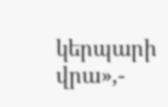կերպարի վրա»,-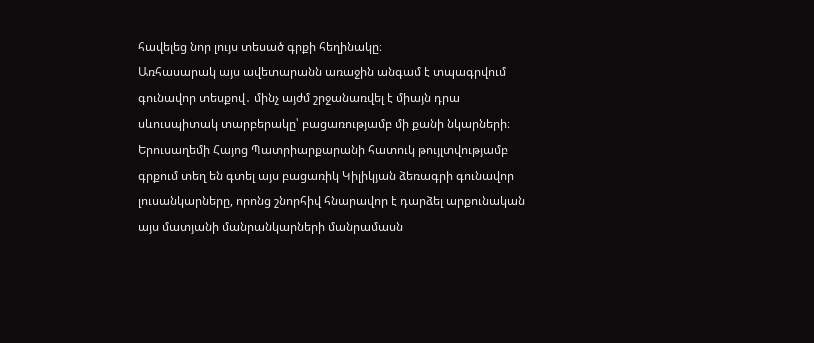հավելեց նոր լույս տեսած գրքի հեղինակը։
Առհասարակ այս ավետարանն առաջին անգամ է տպագրվում գունավոր տեսքով․ մինչ այժմ շրջանառվել է միայն դրա սևուսպիտակ տարբերակը՝ բացառությամբ մի քանի նկարների։ Երուսաղեմի Հայոց Պատրիարքարանի հատուկ թույլտվությամբ գրքում տեղ են գտել այս բացառիկ Կիլիկյան ձեռագրի գունավոր լուսանկարները, որոնց շնորհիվ հնարավոր է դարձել արքունական այս մատյանի մանրանկարների մանրամասն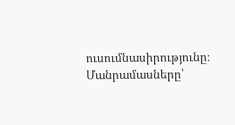ուսումնասիրությունը։
Մանրամասները՝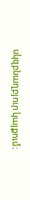սկզբնաղբյուր կայքում։